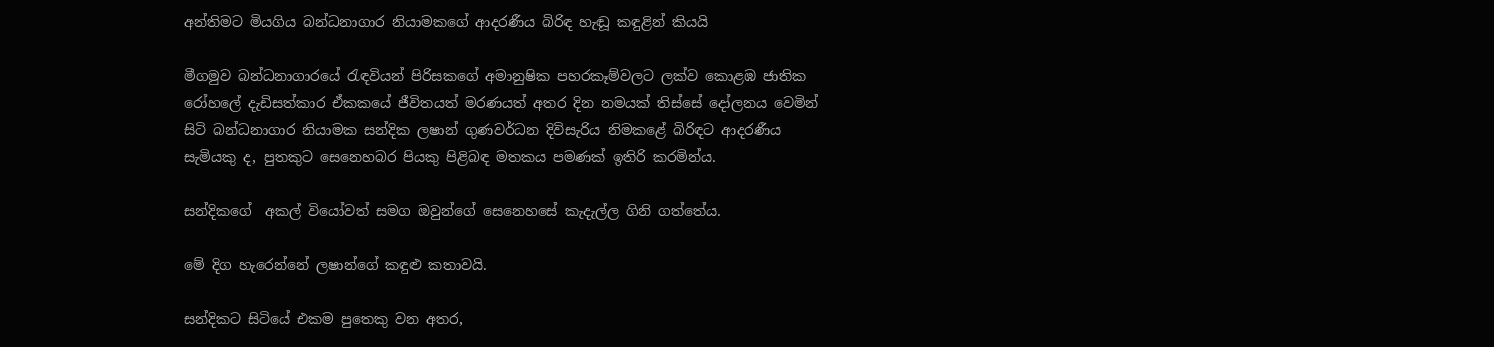අන්තිමට මියගිය බන්ධනාගාර නියාමකගේ ආදරණීය බිරිඳ හැඬූ කඳුළින් කියයි

මීගමුව බන්ධනාගාරයේ රැඳවියන් පිරිසකගේ අමානුෂික පහරකෑම්වලට ලක්ව කොළඹ ජාතික රෝහලේ දැඩිසත්කාර ඒකකයේ ජීවිතයත් මරණයත් අතර දින නමයක් තිස්සේ දෝලනය වෙමින් සිටි බන්ධනාගාර නියාමක සන්දික ලෂාන් ගුණවර්ධන දිවිසැරිය නිමකළේ බිරිඳට ආදරණීය සැමියකු ද, පුතකුට සෙනෙහබර පියකු පිළිබඳ මතකය පමණක් ඉතිරි කරමින්ය.

සන්දිකගේ  අකල් වියෝවත් සමග ඔවුන්ගේ සෙනෙහසේ කැදැල්ල ගිනි ගත්තේය.

මේ දිග හැරෙන්නේ ලෂාන්ගේ කඳුළු කතාවයි.

සන්දිකට සිටියේ එකම පුතෙකු වන අතර,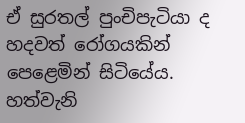ඒ සුරතල් පුංචිපැටියා ද හදවත් රෝගයකින් පෙළෙමින් සිටියේය. හත්වැනි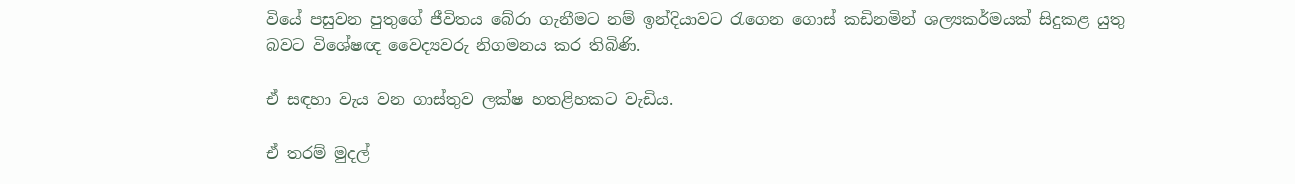වියේ පසුවන පුතුගේ ජීවිතය බේරා ගැනීමට නම් ඉන්දියාවට රැගෙන ගොස් කඩිනමින් ශල්‍යකර්මයක් සිදුකළ යුතු බවට විශේෂඥ වෛද්‍යවරු නිගමනය කර තිබිණි.

ඒ සඳහා වැය වන ගාස්තුව ලක්ෂ හතළිහකට වැඩිය.

ඒ තරම් මුදල්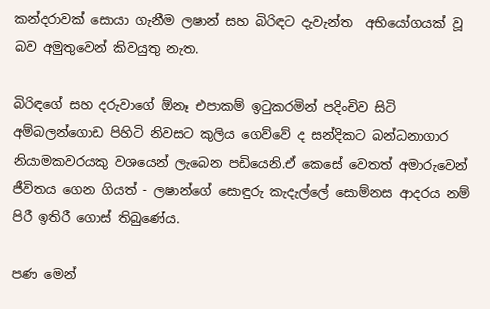කන්දරාවක් සොයා ගැනීම ලෂාන් සහ බිරිඳට දැවැන්ත  අභියෝගයක් වූ බව අමුතුවෙන් කිවයුතු නැත.

බිරිඳගේ සහ දරුවාගේ ඕනෑ එපාකම් ඉටුකරමින් පදිංචිව සිටි අම්බලන්ගොඩ පිහිටි නිවසට කුලිය ගෙව්වේ ද සන්දිකට බන්ධනාගාර නියාමකවරයකු වශයෙන් ලැබෙන පඩියෙනි.ඒ කෙසේ වෙතත් අමාරුවෙන් ජීවිතය ගෙන ගියත් - ලෂාන්ගේ සොඳුරු කැදැල්ලේ සොම්නස ආදරය නම් පිරී ඉතිරී ගොස් තිබුණේය.

පණ මෙන්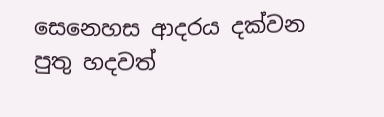සෙනෙහස ආදරය දක්වන පුතු හදවත්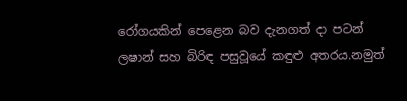රෝගයකින් පෙළෙන බව දැනගත් දා පටන්  ලෂාන් සහ බිරිඳ පසුවූයේ කඳුළු අතරය.නමුත්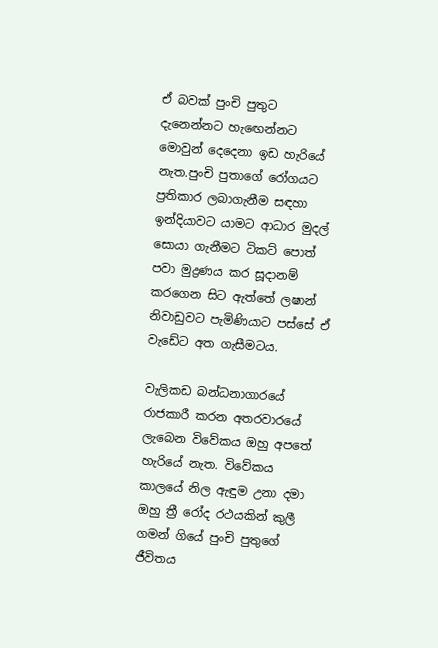ඒ බවක් පුංචි පුතුට දැනෙන්නට හැඟෙන්නට මොවුන් දෙදෙනා ඉඩ හැරියේ නැත.පුංචි පුතාගේ රෝගයට ප්‍රතිකාර ලබාගැනීම සඳහා ඉන්දියාවට යාමට ආධාර මුදල් සොයා ගැනීමට ටිකට් පොත් පවා මුද්‍රණය කර සූදානම් කරගෙන සිට ඇත්තේ ලෂාන් නිවාඩුවට පැමිණියාට පස්සේ ඒ වැඩේට අත ගැසීමටය.

වැලිකඩ බන්ධනාගාරයේ රාජකාරී කරන අතරවාරයේ ලැබෙන විවේකය ඔහු අපතේ හැරියේ නැත. විවේකය කාලයේ නිල ඇඳුම උනා දමා ඔහු ත්‍රී රෝද රථයකින් කුලී ගමන් ගියේ පුංචි පුතුගේ ජීවිතය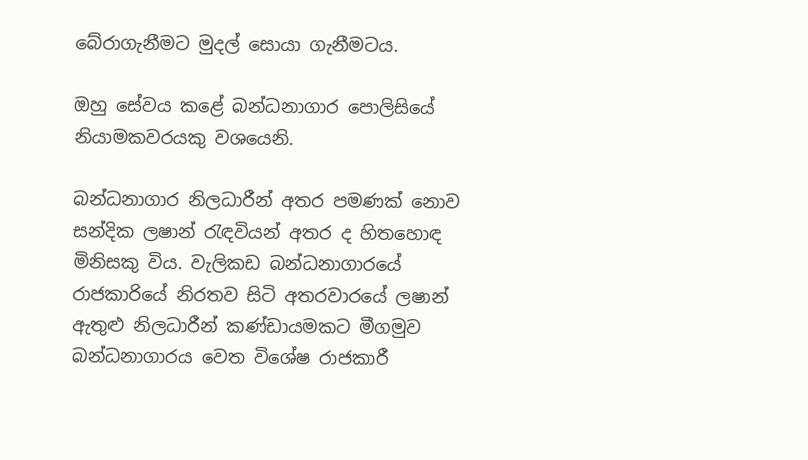බේරාගැනීමට මුදල් සොයා ගැනීමටය.

ඔහු සේවය කළේ බන්ධනාගාර පොලිසියේ නියාමකවරයකු වශයෙනි.

බන්ධනාගාර නිලධාරීන් අතර පමණක් නොව සන්දික ලෂාන් රැඳවියන් අතර ද හිතහොඳ මිනිසකු විය. වැලිකඩ බන්ධනාගාරයේ රාජකාරියේ නිරතව සිටි අතරවාරයේ ලෂාන් ඇතුළු නිලධාරීන් කණ්ඩායමකට මීගමුව බන්ධනාගාරය වෙත විශේෂ රාජකාරී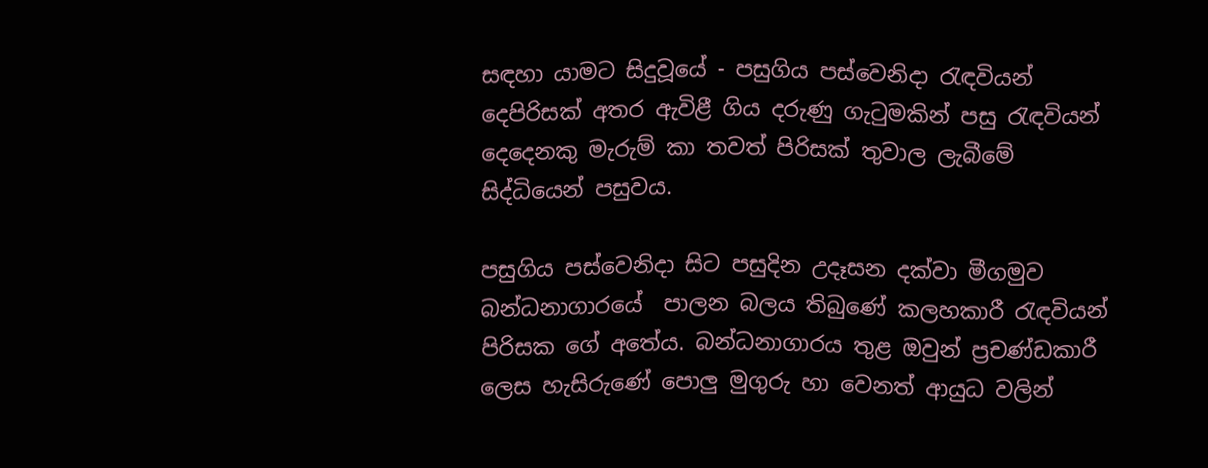සඳහා යාමට සිදුවූයේ - පසුගිය පස්වෙනිදා රැඳවියන් දෙපිරිසක් අතර ඇවිළී ගිය දරුණු ගැටුමකින් පසු රැඳවියන් දෙදෙනකු මැරුම් කා තවත් පිරිසක් තුවාල ලැබීමේ සිද්ධියෙන් පසුවය.

පසුගිය පස්වෙනිදා සිට පසුදින උදෑසන දක්වා මීගමුව බන්ධනාගාරයේ  පාලන බලය තිබුණේ කලහකාරී රැඳවියන් පිරිසක ගේ අතේය. බන්ධනාගාරය තුළ ඔවුන් ප්‍රචණ්ඩකාරී ලෙස හැසිරුණේ පොලු‍ මුගුරු හා වෙනත් ආයුධ වලින්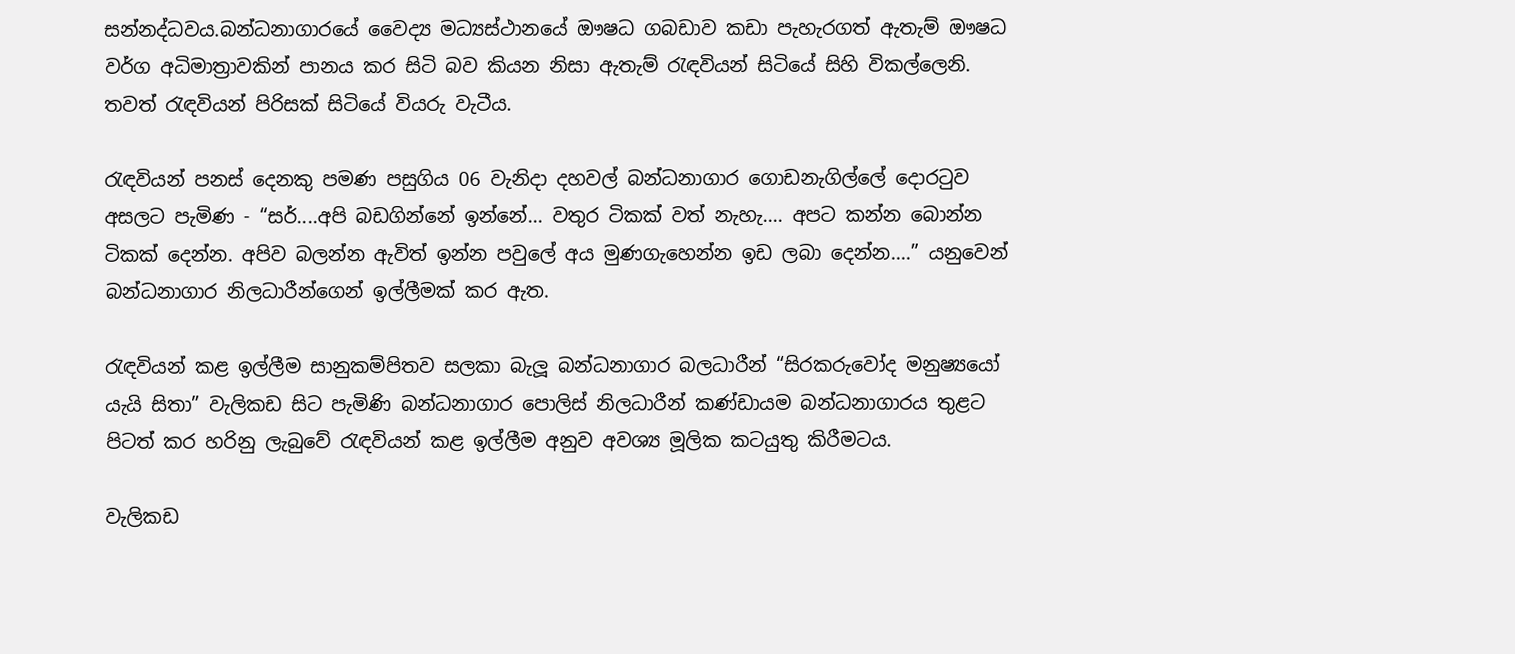සන්නද්ධවය.බන්ධනාගාරයේ වෛද්‍ය මධ්‍යස්ථානයේ ඖෂධ ගබඩාව කඩා පැහැරගත් ඇතැම් ඖෂධ වර්ග අධිමාත්‍රාවකින් පානය කර සිටි බව කියන නිසා ඇතැම් රැඳවියන් සිටියේ සිහි විකල්ලෙනි. තවත් රැඳවියන් පිරිසක් සිටියේ වියරු වැටීය.

රැඳවියන් පනස් දෙනකු පමණ පසුගිය 06 වැනිදා දහවල් බන්ධනාගාර ගොඩනැගිල්ලේ දොරටුව අසලට පැමිණ - “සර්....අපි බඩගින්නේ ඉන්නේ... වතුර ටිකක් වත් නැහැ.... අපට කන්න බොන්න ටිකක් දෙන්න. අපිව බලන්න ඇවිත් ඉන්න පවුලේ අය මුණගැහෙන්න ඉඩ ලබා දෙන්න....” යනුවෙන් බන්ධනාගාර නිලධාරීන්ගෙන් ඉල්ලීමක් කර ඇත.

රැඳවියන් කළ ඉල්ලීම සානුකම්පිතව සලකා බැලූ බන්ධනාගාර බලධාරීන් “සිරකරුවෝද මනුෂ්‍යයෝ යැයි සිතා” වැලිකඩ සිට පැමිණි බන්ධනාගාර පොලිස් නිලධාරීන් කණ්ඩායම බන්ධනාගාරය තුළට පිටත් කර හරිනු ලැබුවේ රැඳවියන් කළ ඉල්ලීම අනුව අවශ්‍ය මූලික කටයුතු කිරීමටය.

වැලිකඩ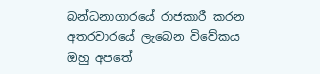බන්ධනාගාරයේ රාජකාරී කරන අතරවාරයේ ලැබෙන විවේකය ඔහු අපතේ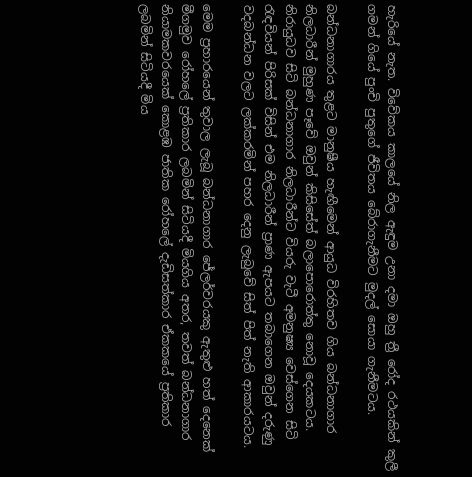හැරියේ නැත. විවේකය කාලයේ නිල ඇඳුම උනා දමා ඔහු ත්‍රී රෝද රථයකින් කුලී ගමන් ගියේ පුංචි පුතුගේ ජීවිතය බේරාගැනීමට මුදල් සොයා ගැනීමටය.

බන්ධනාගාරය තුළට මානුෂීය හැඟීමෙන් ආයුධ විරහිතව ගිය බන්ධනාගාර නිලධාරීන් මුහුණ පෑවේ ඔවුන් කිසිසේත් බලාපොරොත්තු නොවූ දෙයකටය. නිරායුධව සිටි බන්ධනාගාර නිලධාරීන්ට වියරු වැටී අමනුෂ්‍ය වෙස්ගෙන සිටි රැඳවියන් පිරිසක් විසින් එම නිලධාරීන් ප්‍රාණ ඇපයට තබාගෙන ඔවුන් දරුණු වදබන්ධන වලට ලක්කරමින් පහර දෙනු ලැබුවේ සිත් පිත් නැති ආකාරයටය.

මෙම ප්‍රහාරයෙන් තුවාල ලැබූ බන්ධනාගාර ජේලර්වරයකු ඇතුළු හත් දෙනෙක් මීගමුව රෝහලේ ප්‍රතිකාර ලබමින් සිටියදී මියගිය අතර, තවත් බන්ධනාගාර නියාමකවරයෙක් කොළඹ ජාතික රෝහලේ දැඩිසත්කාර ඒකකයේ ප්‍රතිකාර ලබමින් සිටියදී මිය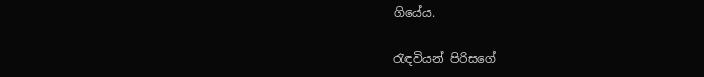ගියේය.

රැඳවියන් පිරිසගේ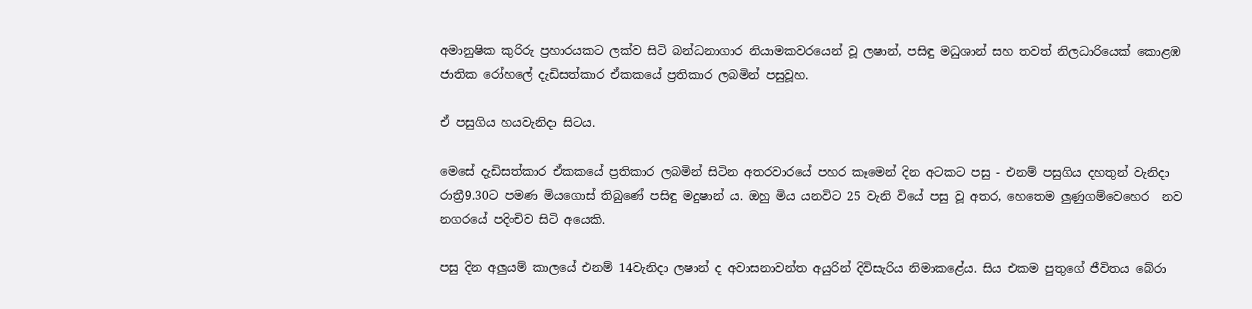අමානුෂික කුරිරු ප්‍රහාරයකට ලක්ව සිටි බන්ධනාගාර නියාමකවරයෙන් වූ ලෂාන්, පසිඳු මධුශාන් සහ තවත් නිලධාරියෙක් කොළඹ ජාතික රෝහලේ දැඩිසත්කාර ඒකකයේ ප්‍රතිකාර ලබමින් පසුවූහ.

ඒ පසුගිය හයවැනිදා සිටය.

මෙසේ දැඩිසත්කාර ඒකකයේ ප්‍රතිකාර ලබමින් සිටින අතරවාරයේ පහර කෑමෙන් දින අටකට පසු - එනම් පසුගිය දහතුන් වැනිදා රාත්‍රී9.30ට පමණ මියගොස් තිබුණේ පසිඳු මදුෂාන් ය. ඔහු මිය යනවිට 25 වැනි වියේ පසු වූ අතර, හෙතෙම ලු‍ණුගම්වෙහෙර  නව නගරයේ පදිංචිව සිටි අයෙකි.

පසු දින අලුයම් කාලයේ එනම් 14වැනිදා ලෂාන් ද අවාසනාවන්ත අයුරින් දිවිසැරිය නිමාකළේය. සිය එකම පුතුගේ ජීවිතය බේරා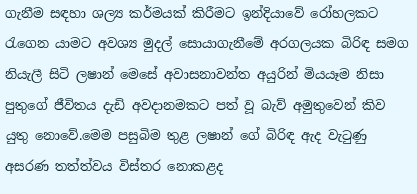ගැනීම සඳහා ශල්‍ය කර්මයක් කිරීමට ඉන්දියාවේ රෝහලකට රැගෙන යාමට අවශ්‍ය මුදල් සොයාගැනීමේ අරගලයක බිරිඳ සමග නියැලී සිටි ලෂාන් මෙසේ අවාසනාවන්ත අයුරින් මියයෑම නිසා පුතුගේ ජීවිතය දැඩි අවදානමකට පත් වූ බැව් අමුතුවෙන් කිව යුතු නොවේ.මෙම පසුබිම තුළ ලෂාන් ගේ බිරිඳ ඇද වැටුණු අසරණ තත්ත්වය විස්තර නොකළද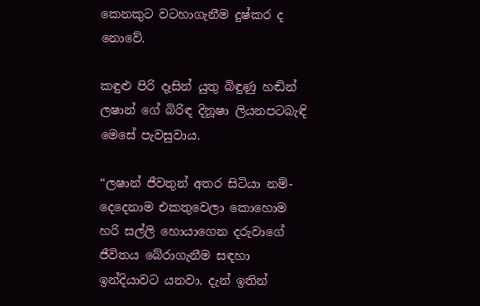කෙනකුට වටහාගැනීම දුෂ්කර ද නොවේ.

කඳුළු පිරි දෑසින් යුතු බිඳුණු හඬින් ලෂාන් ගේ බිරිඳ දිනූෂා ලියනපටබැඳි මෙසේ පැවසුවාය.

“ලෂාන් ජීවතුන් අතර සිටියා නම්- දෙදෙනාම එකතුවෙලා කොහොම හරි සල්ලි හොයාගෙන දරුවාගේ ජීවිතය බේරාගැනීම සඳහා ඉන්දියාවට යනවා. දැන් ඉතින්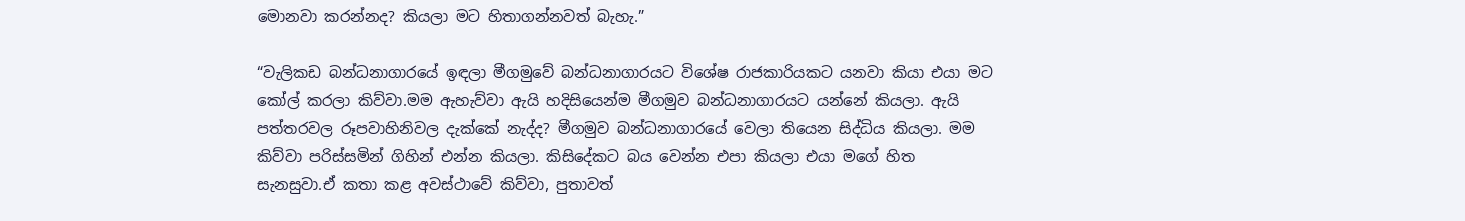මොනවා කරන්නද? කියලා මට හිතාගන්නවත් බැහැ.”

“වැලිකඩ බන්ධනාගාරයේ ඉඳලා මීගමුවේ බන්ධනාගාරයට විශේෂ රාජකාරියකට යනවා කියා එයා මට කෝල් කරලා කිව්වා.මම ඇහැව්වා ඇයි හදිසියෙන්ම මීගමුව බන්ධනාගාරයට යන්නේ කියලා. ඇයි පත්තරවල රූපවාහිනිවල දැක්කේ නැද්ද? මීගමුව බන්ධනාගාරයේ වෙලා තියෙන සිද්ධිය කියලා. මම කිව්වා පරිස්සමින් ගිහින් එන්න කියලා. කිසිදේකට බය වෙන්න එපා කියලා එයා මගේ හිත සැනසුවා.ඒ කතා කළ අවස්ථාවේ කිව්වා, පුතාවත්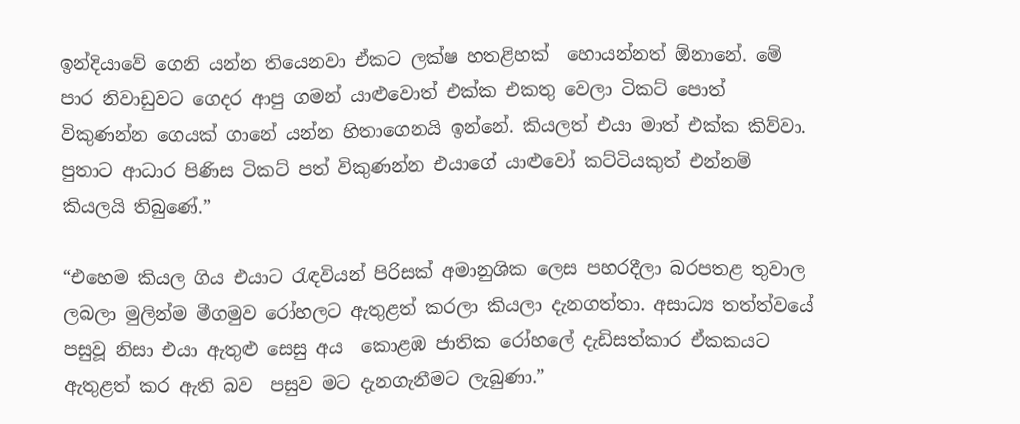ඉන්දියාවේ ගෙනි යන්න තියෙනවා ඒකට ලක්ෂ හතළිහක්  හොයන්නත් ඕනානේ. මේ පාර නිවාඩුවට ගෙදර ආපු ගමන් යාළුවොත් එක්ක එකතු වෙලා ටිකට් පොත් විකුණන්න ගෙයක් ගානේ යන්න හිතාගෙනයි ඉන්නේ. කියලත් එයා මාත් එක්ක කිව්වා. පුතාට ආධාර පිණිස ටිකට් පත් විකුණන්න එයාගේ යාළු‍වෝ කට්ටියකුත් එන්නම් කියලයි තිබුණේ.”

“එහෙම කියල ගිය එයාට රැඳවියන් පිරිසක් අමානුශික ලෙස පහරදීලා බරපතළ තුවාල ලබලා මුලින්ම මීගමුව රෝහලට ඇතුළත් කරලා කියලා දැනගත්තා. අසාධ්‍ය තත්ත්වයේ පසුවූ නිසා එයා ඇතුළු සෙසු අය  කොළඹ ජාතික රෝහලේ දැඩිසත්කාර ඒකකයට ඇතුළත් කර ඇති බව  පසුව මට දැනගැනීමට ලැබුණා.”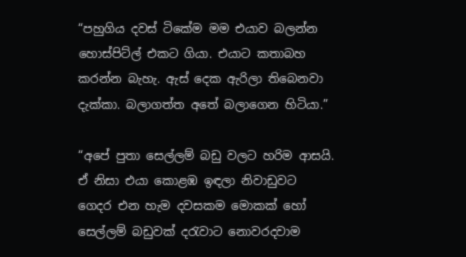“පහුගිය දවස් ටිකේම මම එයාව බලන්න හොස්පිට්ල් එකට ගියා. එයාට කතාබහ කරන්න බැහැ. ඇස් දෙක ඇරිලා තිබෙනවා දැක්කා. බලාගත්ත අතේ බලාගෙන හිටියා.”

“අපේ පුතා සෙල්ලම් බඩු වලට හරිම ආසයි. ඒ නිසා එයා කොළඹ ඉඳලා නිවාඩුවට ගෙදර එන හැම දවසකම මොකක් හෝ සෙල්ලම් බඩුවක් දරැවාට නොවරදවාම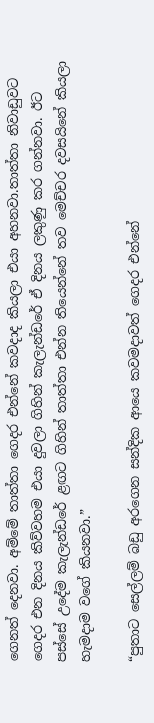ගෙනත් දෙනවා. අම්මේ තාත්තා ගෙදර එන්නේ කවදාද කියලා එයා අහනවා.තාත්තා නිවාඩුවට ගෙදර එන දිනය කිව්වහම එයා දුවලා ගිහින් කැලැන්ඩරේ ඒ දිනය ලකුණු කර ගන්නවා. ඊට පස්සේ උදේම කැලැන්ඩරේ ළඟට ගිහින් තාත්තා එන්න තියෙන්නේ තව මෙච්චර දවසයිනේ කියලා හැමදාම වගේ කියනවා.”

“පුතාට සෙල්ලම් බඩු අරගෙන සන්දික ආයෙ කවමදාවත් ගෙදර එන්නේ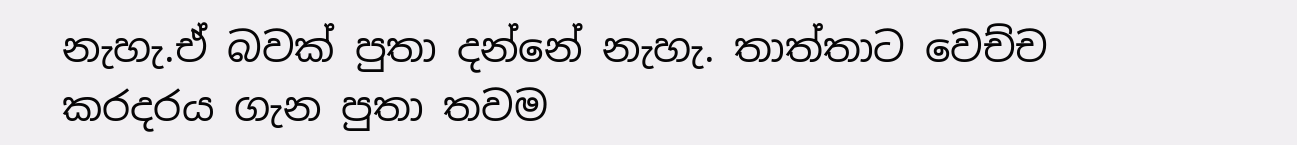නැහැ.ඒ බවක් පුතා දන්නේ නැහැ. තාත්තාට වෙච්ච කරදරය ගැන පුතා තවම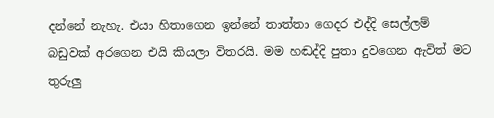දන්නේ නැහැ. එයා හිතාගෙන ඉන්නේ තාත්තා ගෙදර එද්දි සෙල්ලම් බඩුවක් අරගෙන එයි කියලා විතරයි. මම හඬද්දි පුතා දුවගෙන ඇවිත් මට තුරුලු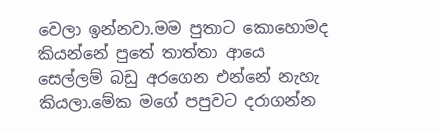වෙලා ඉන්නවා.මම පුතාට කොහොමද කියන්නේ පුතේ තාත්තා ආයෙ සෙල්ලම් බඩු අරගෙන එන්නේ නැහැ කියලා.මේක මගේ පපුවට දරාගන්න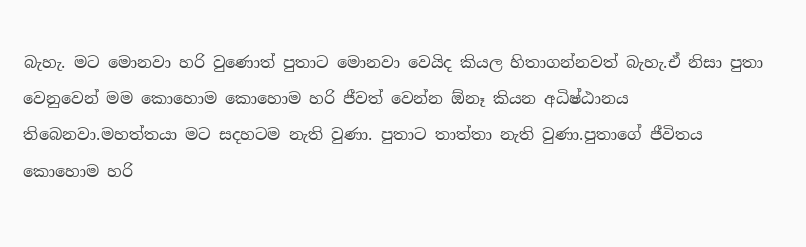බැහැ. මට මොනවා හරි වුණොත් පුතාට මොනවා වෙයිද කියල හිතාගන්නවත් බැහැ.ඒ නිසා පුතා වෙනුවෙන් මම කොහොම කොහොම හරි ජීවත් වෙන්න ඕනෑ කියන අධිෂ්ඨානය තිබෙනවා.මහත්තයා මට සදහටම නැති වුණා. පුතාට තාත්තා නැති වුණා.පුතාගේ ජීවිතය කොහොම හරි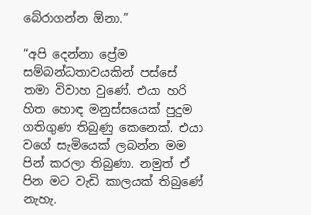බේරාගන්න ඕනා.”

“අපි දෙන්නා ප්‍රේම සම්බන්ධතාවයකින් පස්සේ තමා විවාහ වුණේ. එයා හරි හිත හොඳ මනුස්සයෙක් පුදුම ගතිගුණ තිබුණු කෙනෙක්. එයා වගේ සැමියෙක් ලබන්න මම පින් කරලා තිබුණා. නමුත් ඒ පින මට වැඩි කාලයක් තිබුණේ නැහැ.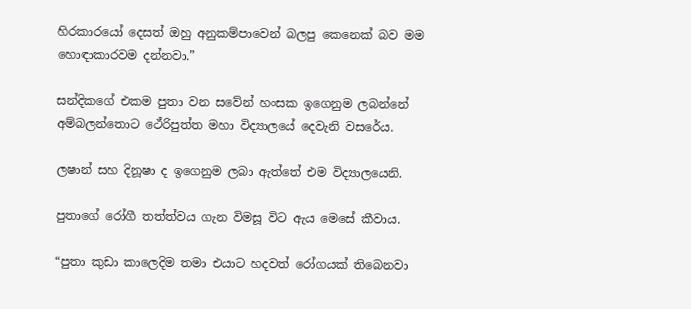හිරකාරයෝ දෙසත් ඔහු අනුකම්පාවෙන් බලපු කෙනෙක් බව මම හොඳාකාරවම දන්නවා.”

සන්දිකගේ එකම පුතා වන සවේන් හංසක ඉගෙනුම ලබන්නේ අම්බලන්තොට ථේරිපුත්ත මහා විද්‍යාලයේ දෙවැනි වසරේය.

ලෂාන් සහ දිනූෂා ද ඉගෙනුම ලබා ඇත්තේ එම විද්‍යාලයෙනි.

පුතාගේ රෝගී තත්ත්වය ගැන විමසූ විට ඇය මෙසේ කීවාය.

“පුතා කුඩා කාලෙදිම තමා එයාට හදවත් රෝගයක් තිබෙනවා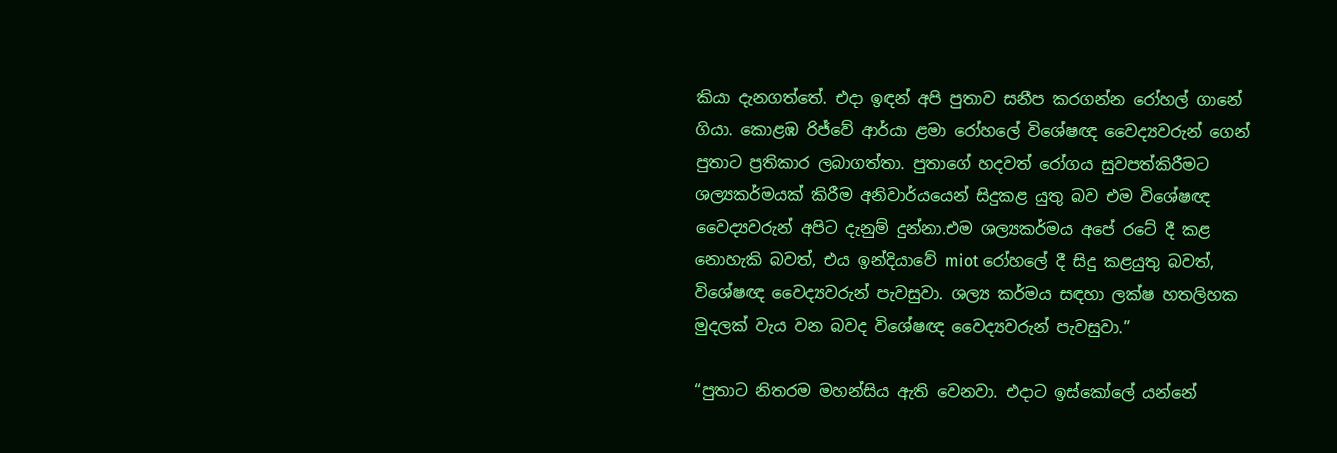කියා දැනගත්තේ. එදා ඉඳන් අපි පුතාව සනීප කරගන්න රෝහල් ගානේ ගියා. කොළඹ රිජ්වේ ආර්යා ළමා රෝහලේ විශේෂඥ වෛද්‍යවරුන් ගෙන් පුතාට ප්‍රතිකාර ලබාගත්තා. පුතාගේ හදවත් රෝගය සුවපත්කිරීමට ශල්‍යකර්මයක් කිරීම අනිවාර්යයෙන් සිදුකළ යුතු බව එම විශේෂඥ වෛද්‍යවරුන් අපිට දැනුම් දුන්නා.එම ශල්‍යකර්මය අපේ රටේ දී කළ නොහැකි බවත්, එය ඉන්දියාවේ miot රෝහලේ දී සිදු කළයුතු බවත්, විශේෂඥ වෛද්‍යවරුන් පැවසුවා. ශල්‍ය කර්මය සඳහා ලක්ෂ හතලිහක මුදලක් වැය වන බවද විශේෂඥ වෛද්‍යවරුන් පැවසුවා.”

“පුතාට නිතරම මහන්සිය ඇති වෙනවා. එදාට ඉස්කෝලේ යන්නේ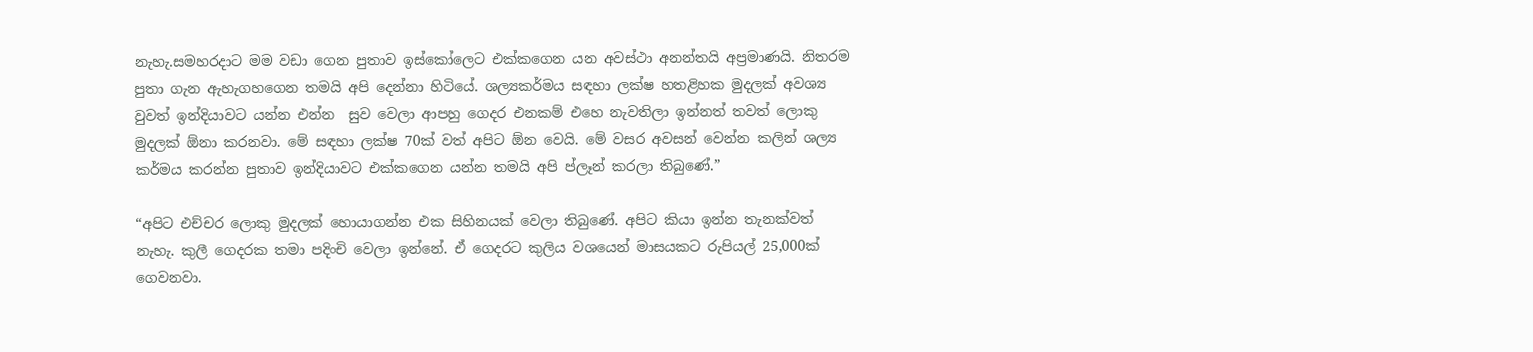නැහැ.සමහරදාට මම වඩා ගෙන පුතාව ඉස්කෝලෙට එක්කගෙන යන අවස්ථා අනන්තයි අප්‍රමාණයි. නිතරම පුතා ගැන ඇහැගහගෙන තමයි අපි දෙන්නා හිටියේ. ශල්‍යකර්මය සඳහා ලක්ෂ හතළිහක මුදලක් අවශ්‍ය වුවත් ඉන්දියාවට යන්න එන්න  සුව වෙලා ආපහු ගෙදර එනකම් එහෙ නැවතිලා ඉන්නත් තවත් ලොකු මුදලක් ඕනා කරනවා. මේ සඳහා ලක්ෂ 70ක් වත් අපිට ඕන වෙයි. මේ වසර අවසන් වෙන්න කලින් ශල්‍ය කර්මය කරන්න පුතාව ඉන්දියාවට එක්කගෙන යන්න තමයි අපි ප්ලෑන් කරලා තිබුණේ.”

“අපිට එච්චර ලොකු මුදලක් හොයාගන්න එක සිහිනයක් වෙලා තිබුණේ. අපිට කියා ඉන්න තැනක්වත් නැහැ. කුලී ගෙදරක තමා පදිංචි වෙලා ඉන්නේ. ඒ ගෙදරට කුලිය වශයෙන් මාසයකට රුපියල් 25,000ක් ගෙවනවා.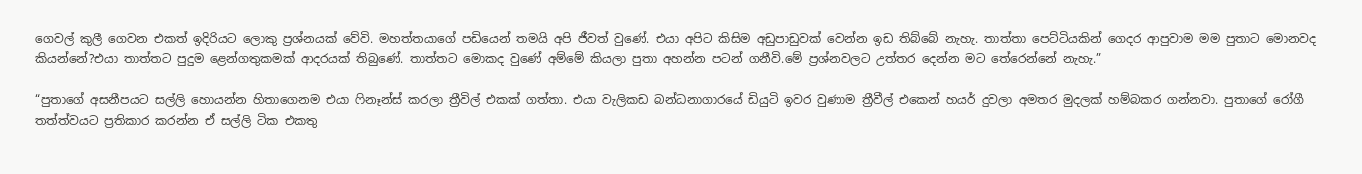ගෙවල් කුලී ගෙවන එකත් ඉදිරියට ලොකු ප්‍රශ්නයක් වේවි. මහත්තයාගේ පඩියෙන් තමයි අපි ජීවත් වුණේ. එයා අපිට කිසිම අඩුපාඩුවක් වෙන්න ඉඩ තිබ්බේ නැහැ. තාත්තා පෙට්ටියකින් ගෙදර ආපුවාම මම පුතාට මොනවද කියන්නේ?එයා තාත්තට පුදුම ළෙන්ගතුකමක් ආදරයක් තිබුණේ. තාත්තට මොකද වුණේ අම්මේ කියලා පුතා අහන්න පටන් ගනීවි.මේ ප්‍රශ්නවලට උත්තර දෙන්න මට තේරෙන්නේ නැහැ.”

“පුතාගේ අසනීපයට සල්ලි හොයන්න හිතාගෙනම එයා ෆිනෑන්ස් කරලා ත්‍රීවිල් එකක් ගත්තා. එයා වැලිකඩ බන්ධනාගාරයේ ඩියුටි ඉවර වුණාම ත්‍රීවීල් එකෙන් හයර් දුවලා අමතර මුදලක් හම්බකර ගන්නවා. පුතාගේ රෝගී තත්ත්වයට ප්‍රතිකාර කරන්න ඒ සල්ලි ටික එකතු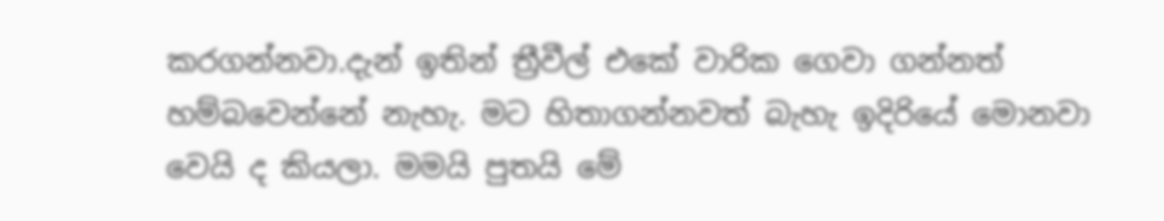කරගන්නවා.දැන් ඉතින් ත්‍රීවීල් එකේ වාරික ගෙවා ගන්නත් හම්බවෙන්නේ නැහැ. මට හිතාගන්නවත් බැහැ ඉදිරියේ මොනවා වෙයි ද කියලා. මමයි පුතයි මේ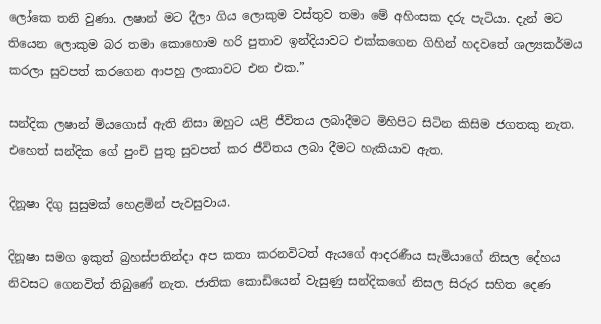ලෝකෙ තනි වුණා. ලෂාන් මට දීලා ගිය ලොකුම වස්තුව තමා මේ අහිංසක දරු පැටියා. දැන් මට තියෙන ලොකුම බර තමා කොහොම හරි පුතාව ඉන්දියාවට එක්කගෙන ගිහින් හදවතේ ශල්‍යකර්මය කරලා සුවපත් කරගෙන ආපහු ලංකාවට එන එක.”

සන්දික ලෂාන් මියගොස් ඇති නිසා ඔහුට යළි ජීවිතය ලබාදීමට මිහිපිට සිටින කිසිම ජගතකු නැත. එහෙත් සන්දික ගේ පුංචි පුතු සුවපත් කර ජීවිතය ලබා දීමට හැකියාව ඇත.

දිනූෂා දිගු සුසුමක් හෙළමින් පැවසුවාය.

දිනූෂා සමග ඉකුත් බ්‍රහස්පතින්දා අප කතා කරනවිටත් ඇයගේ ආදරණීය සැමියාගේ නිසල දේහය නිවසට ගෙනවිත් තිබුණේ නැත. ජාතික කොඩියෙන් වැසුණු සන්දිකගේ නිසල සිරුර සහිත දෙණ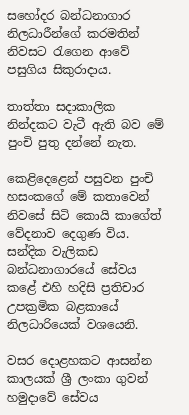සහෝදර බන්ධනාගාර නිලධාරීන්ගේ කරමතින් නිවසට රැගෙන ආවේ පසුගිය සිකුරාදාය.

තාත්තා සදාකාලික නින්දකට වැටී ඇති බව මේ පුංචි පුතු දන්නේ නැත.

කෙළිදෙළෙන් පසුවන පුංචි හසංකගේ මේ කතාවෙන් නිවසේ සිටි කොයි කාගේත් වේදනාව දෙගුණ විය. සන්දික වැලිකඩ බන්ධනාගාරයේ සේවය කළේ එහි හදිසි ප්‍රතිචාර උපක්‍රමික බළකායේ නිලධාරියෙක් වශයෙනි.

වසර දොළහකට ආසන්න කාලයක් ශ්‍රී ලංකා ගුවන් හමුදාවේ සේවය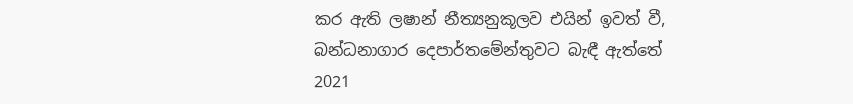කර ඇති ලෂාන් නීත්‍යනුකූලව එයින් ඉවත් වී, බන්ධනාගාර දෙපාර්තමේන්තුවට බැඳී ඇත්තේ 2021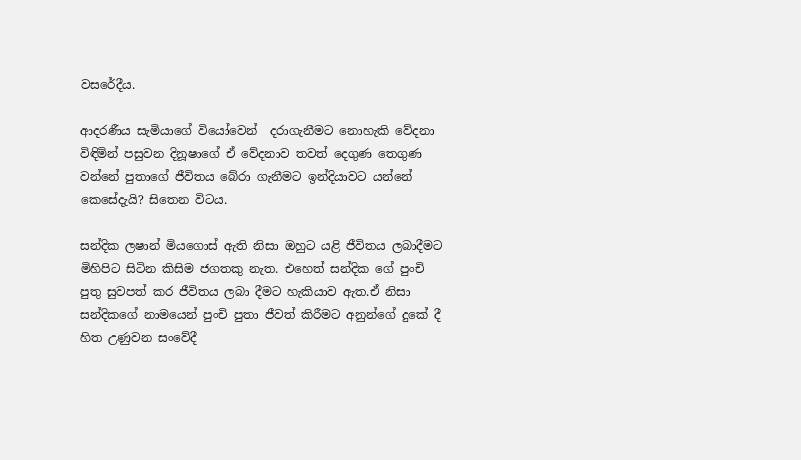වසරේදීය.

ආදරණීය සැමියාගේ වියෝවෙන්  දරාගැනීමට නොහැකි වේදනා විඳිමින් පසුවන දිනූෂාගේ ඒ වේදනාව තවත් දෙගුණ තෙගුණ වන්නේ පුතාගේ ජීවිතය බේරා ගැනීමට ඉන්දියාවට යන්නේ කෙසේදැයි? සිතෙන විටය.

සන්දික ලෂාන් මියගොස් ඇති නිසා ඔහුට යළි ජීවිතය ලබාදීමට මිහිපිට සිටින කිසිම ජගතකු නැත. එහෙත් සන්දික ගේ පුංචි පුතු සුවපත් කර ජීවිතය ලබා දීමට හැකියාව ඇත.ඒ නිසා සන්දිකගේ නාමයෙන් පුංචි පුතා ජීවත් කිරීමට අනුන්ගේ දුකේ දී හිත උණුවන සංවේදී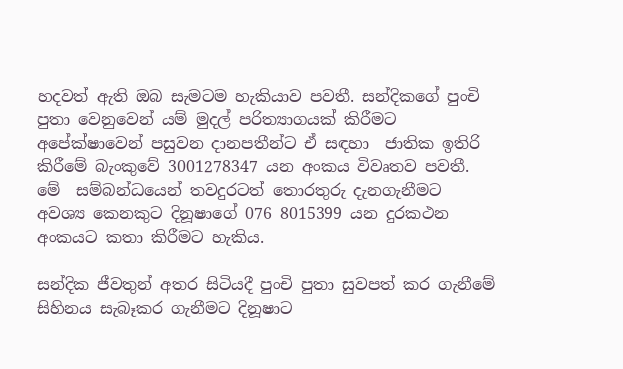හදවත් ඇති ඔබ සැමටම හැකියාව පවතී. සන්දිකගේ පුංචි පුතා වෙනුවෙන් යම් මුදල් පරිත්‍යාගයක් කිරීමට අපේක්ෂාවෙන් පසුවන දානපතීන්ට ඒ සඳහා  ජාතික ඉතිරි කිරීමේ බැංකුවේ 3001278347 යන අංකය විවෘතව පවතී. මේ  සම්බන්ධයෙන් තවදුරටත් තොරතුරු දැනගැනීමට අවශ්‍ය කෙනකුට දිනූෂාගේ 076 8015399 යන දුරකථන අංකයට කතා කිරීමට හැකිය.

සන්දික ජීවතුන් අතර සිටියදී පුංචි පුතා සුවපත් කර ගැනීමේ  සිහිනය සැබෑකර ගැනීමට දිනූෂාට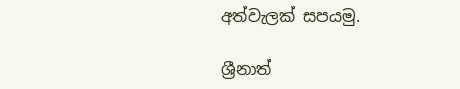අත්වැලක් සපයමු.

ශ්‍රීනාත්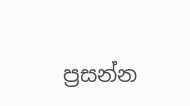ප්‍රසන්න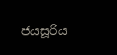ජයසූරිය